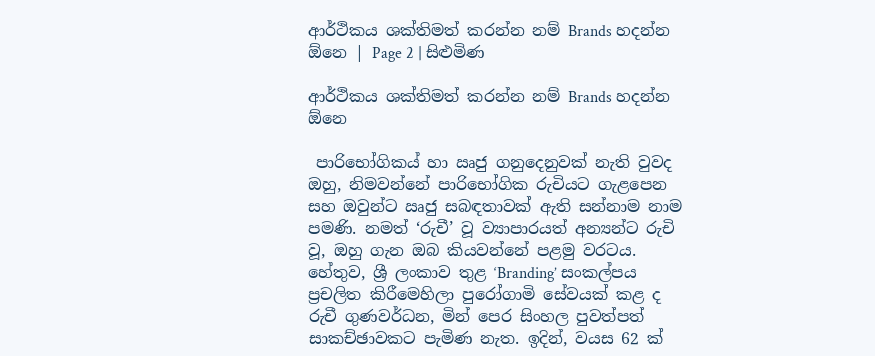ආර්ථිකය ශක්තිමත් කරන්න නම් Brands හදන්න ඕනෙ | Page 2 | සිළුමිණ

ආර්ථිකය ශක්තිමත් කරන්න නම් Brands හදන්න ඕනෙ

 පාරිභෝගිකය් හා ඍජු ගනුදෙනුවක් නැති වුවද ඔහු, නිමවන්නේ පාරිභෝගික රුචියට ගැළපෙන සහ ඔවුන්ට ඍජු සබඳතාවක් ඇති සන්නාම නාම පමණි. නමත් ‘රුචී’ වූ ව්‍යාපාරයත් අන්‍යන්ට රුචි වූ, ඔහු ගැන ඔබ කියවන්නේ පළමු වරටය. හේතුව, ශ්‍රී ලංකාව තුළ ‘Branding’ සංකල්පය ප්‍රචලිත කිරීමෙහිලා පුරෝගාමි සේවයක් කළ ද රුචී ගුණවර්ධන, මින් පෙර සිංහල පුවත්පත් සාකච්ඡාවකට පැමිණ නැත. ඉදින්, වයස 62 ක්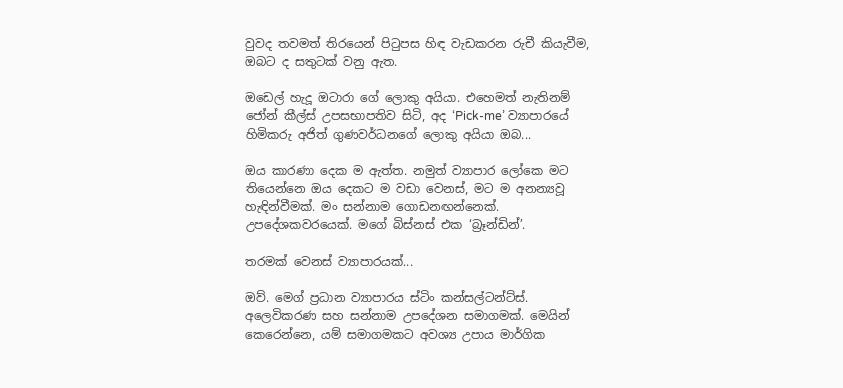වුවද තවමත් තිරයෙන් පිටුපස හිඳ වැඩකරන රුචී කියැවීම, ඔබට ද සතුටක් වනු ඇත.

ඔඩෙල් හැදූ ඔටාරා ගේ ලොකු අයියා. එහෙමත් නැතිනම් ජෝන් කීල්ස් උපසභාපතිව සිටි, අද ‘Pick-me’ ව්‍යාපාරයේ හිමිකරු අජිත් ගුණවර්ධනගේ ලොකු අයියා ඔබ...

ඔය කාරණා දෙක ම ඇත්ත. නමුත් ව්‍යාපාර ලෝකෙ මට තියෙන්නෙ ඔය දෙකට ම වඩා වෙනස්, මට ම අනන්‍යවූ හැඳින්වීමක්. මං සන්නාම ගොඩනඟන්නෙක්. උපදේශකවරයෙක්. මගේ බිස්නස් එක ‘බ්‍රෑන්ඩින්’.

තරමක් වෙනස් ව්‍යාපාරයක්...

ඔව්. ම‍ෙග් ප්‍රධාන ව්‍යාපාරය ස්ටිං කන්සල්ටන්ට්ස්. අලෙවිකරණ සහ සන්නාම උපදේශන සමාගමක්. මෙයින් කෙරෙන්නෙ, යම් සමාගමකට අවශ්‍ය උපාය මාර්ගික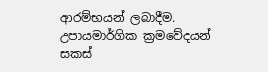ආරම්භයන් ලබාදීම. උපායමාර්ගික ක්‍රමවේදයන් සකස්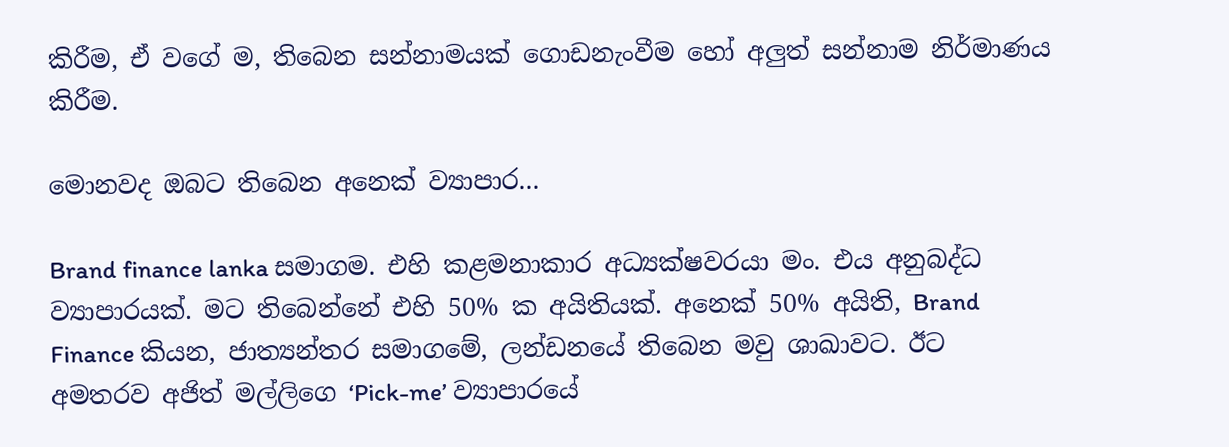කිරීම, ඒ වගේ ම, තිබෙන සන්නාමයක් ගොඩනැංවීම හෝ අලුත් සන්නාම නිර්මාණය කිරීම.

මොනවද ඔබට තිබෙන අනෙක් ව්‍යාපාර...

Brand finance lanka සමාගම. එහි කළමනාකාර අධ්‍යක්ෂවරයා මං. එය අනුබද්ධ ව්‍යාපාරයක්. මට තිබෙන්නේ එහි 50% ක අයිතියක්. අනෙක් 50% අයිති, Brand Finance කියන, ජාත්‍යන්තර සමාගමේ, ලන්ඩනයේ තිබෙන මවු ශාඛාවට. ඊට අමතරව අජිත් මල්ලිගෙ ‘Pick-me’ ව්‍යාපාරයේ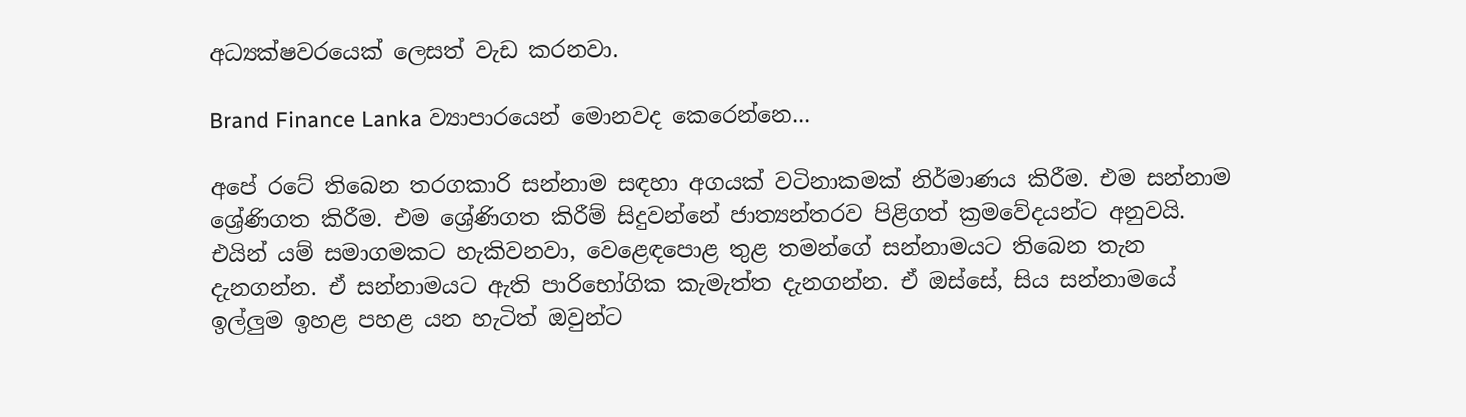අධ්‍යක්ෂවරයෙක් ලෙසත් වැඩ කරනවා.

Brand Finance Lanka ව්‍යාපාරයෙන් මොනවද කෙරෙන්නෙ...

අපේ රටේ තිබෙන තරගකාරි සන්නාම සඳහා අගයක් වටිනාකමක් නිර්මාණය කිරීම. එම සන්නාම ශ්‍රේණිගත කිරීම. එම ශ්‍රේණිගත කිරීම් සිදුවන්නේ ජාත්‍යන්තරව පිළිගත් ක්‍රමවේදයන්ට අනුවයි. එයින් යම් සමාගමකට හැකිවනවා, වෙළෙඳපොළ තුළ තමන්ගේ සන්නාමයට තිබෙන තැන දැනගන්න. ඒ සන්නාමයට ඇති පාරිභෝගික කැමැත්ත දැනගන්න. ඒ ඔස්සේ, සිය සන්නාමයේ ඉල්ලුම ඉහළ පහළ යන හැටිත් ඔවුන්ට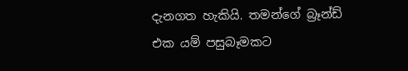දැනගත හැකියි. තමන්ගේ බ්‍රෑන්ඩ් එක යම් පසුබෑමකට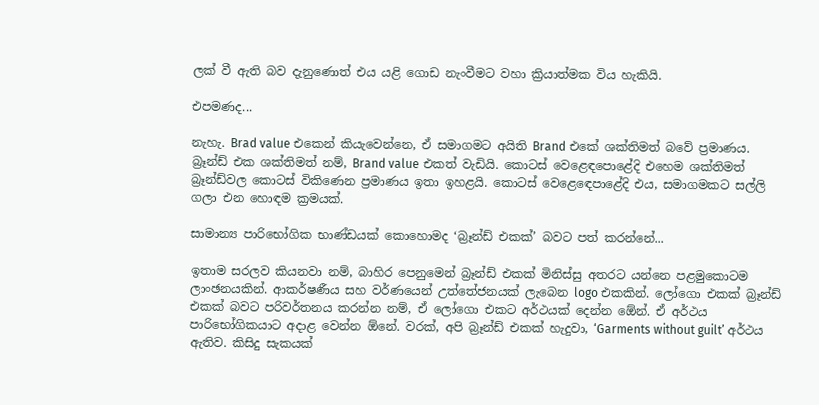ලක් වී ඇති බව දැනුණොත් එය යළි ගොඩ නැංවීමට වහා ක්‍රියාත්මක විය හැකියි.

එපමණද...

නැහැ. Brad value එකෙන් කියැවෙන්නෙ, ඒ සමාගමට අයිති Brand එකේ ශක්තිමත් බවේ ප්‍රමාණය. බ්‍රෑන්ඩ් එක ශක්තිමත් නම්, Brand value එකත් වැඩියි. කොටස් වෙළෙඳපොළේදි එහෙම ශක්තිමත් බ්‍රෑන්ඩ්වල කොටස් විකිණෙන ප්‍රමාණය ඉතා ඉහළයි. කොටස් වෙළෙඳ‍ෙපාළේදි එය, සමාගමකට සල්ලි ගලා එන හොඳම ක්‍රමයක්.

සාමාන්‍ය පාරිභෝගික භාණ්ඩයක් කොහොමද ‘බ්‍රෑන්ඩ් එකක්’ බවට පත් කරන්නේ...

ඉතාම සරලව කියනවා නම්, බාහිර පෙනුමෙන් බ්‍රෑන්ඩ් එකක් මිනිස්සු අතරට යන්නෙ පළමුකොටම ලාංඡනයකින්. ආකර්ෂණීය සහ වර්ණයෙන් උත්තේජනයක් ලැබෙන logo එකකින්. ලෝගො එකක් බ්‍රෑන්ඩ් එකක් බවට පරිවර්තනය කරන්න නම්, ඒ ලෝගො එකට අර්ථයක් දෙන්න ඕ‍ෙන්. ඒ අර්ථය පාරිභෝගිකයාට අදාළ වෙන්න ඕනේ. වරක්, අපි බ්‍රෑන්ඩ් එකක් හැදුවා, ‘Garments without guilt’ අර්ථය ඇතිව. කිසිදු සැකයක්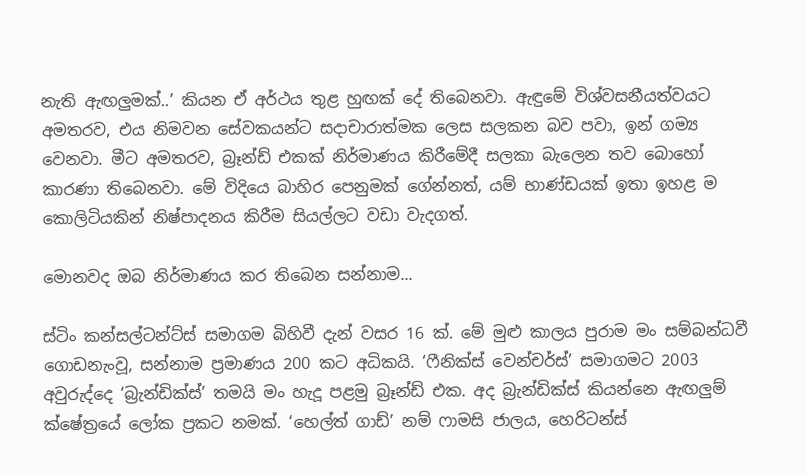නැති ඇඟලුමක්..’ කියන ඒ අර්ථය තුළ හුඟක් දේ තිබෙනවා. ඇඳුමේ විශ්වසනීයත්වයට අමතරව, එය නිමවන සේවකයන්ට සදාචාරාත්මක ලෙස සලකන බව පවා, ඉන් ගම්‍ය වෙනවා. මීට අමතරව, බ්‍රෑන්ඩ් එකක් නිර්මාණය කිරීමේදී සලකා බැලෙන තව බොහෝ කාරණා තිබෙනවා. මේ විදියෙ බාහිර පෙනුමක් ගේන්නත්, යම් භාණ්ඩයක් ඉතා ඉහළ ම කොලිටියකින් නිෂ්පාදනය කිරීම සියල්ලට වඩා වැදගත්.

මොනවද ඔබ නිර්මාණය කර තිබෙන සන්නාම...

ස්ටිං කන්සල්ටන්ට්ස් සමාගම බිහිවී දැන් වසර 16 ක්. මේ මුළු කාලය පුරාම මං සම්බන්ධවී ගොඩනැංවූ, සන්නාම ප්‍රමාණය 200 කට අධිකයි. ‘ෆීනික්ස් වෙන්චර්ස්’ සමාගමට 2003 අවුරුද්දෙ ‘බ්‍රැන්ඩික්ස්’ තමයි මං හැදූ පළමු බ්‍රෑන්ඩ් එක. අද බ්‍රැන්ඩික්ස් කියන්නෙ ඇඟලුම් ක්ෂේත්‍රයේ ලෝක ප්‍රකට නමක්. ‘හෙල්ත් ගාඩ්’ නම් ෆාමසි ජාලය, හෙරිටන්ස්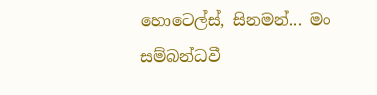හොටෙල්ස්, සිනමන්... මං සම්බන්ධවී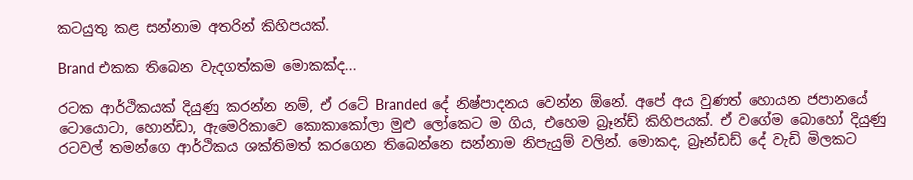කටයුතු කළ සන්නාම අතරින් ‍කිහිපයක්.

Brand එකක තිබෙන වැදගත්කම මොකක්ද...

රටක ආර්ථිකයක් දියුණු කරන්න නම්, ඒ රටේ Branded දේ නිෂ්පාදනය වෙන්න ඕනේ. අපේ අය වුණත් හොයන ජපානයේ ටොයොටා, හොන්ඩා, ඇමෙරිකාවෙ කොකාකෝලා මුළු ලෝකෙට ම ගි‍ය, එහෙම බ්‍රෑන්ඩ් කිහිපයක්. ඒ වගේම බොහෝ දියුණු රටවල් තමන්ගෙ ආර්ථිකය ශක්තිමත් කරගෙන තිබෙන්නෙ සන්නාම නිපැයුම් වලින්. මොකද, බ්‍රෑන්ඩඩ් දේ වැඩි මිලකට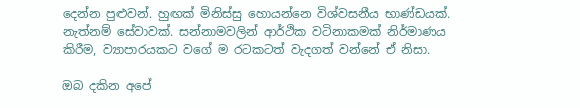දෙන්න පුළුවන්. හුඟක් මිනිස්සු හොයන්නෙ විශ්වසනීය භාණ්ඩයක්. නැත්නම් සේවාවක්. සන්නාමවලින් ආර්ථික වටිනාකමක් නිර්මාණය කිරීම, ව්‍යාපාරයකට වගේ ම රටකටත් වැදගත් වන්නේ ඒ නිසා.

ඔබ දකින අපේ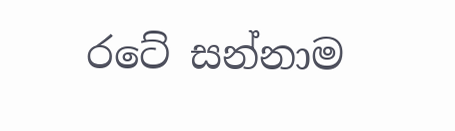රටේ සන්නාම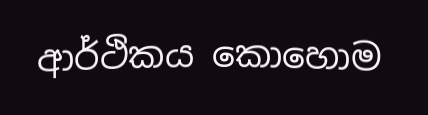ආර්ථිකය කොහොම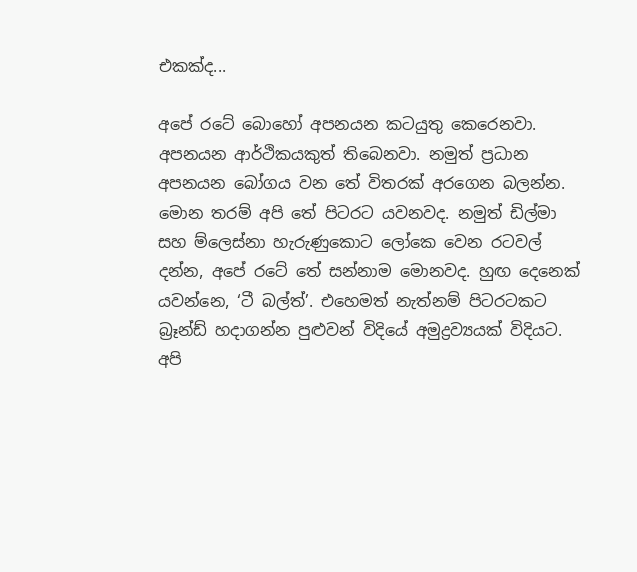එකක්ද...

අපේ රටේ බොහෝ අපනයන කටයුතු කෙරෙනවා. අපනයන ආර්ථිකයකුත් තිබෙනවා. නමුත් ප්‍රධාන අපනයන බෝගය වන තේ විතරක් අ‍රගෙන බලන්න. මොන තරම් අපි තේ පිටරට යවනවද. නමුත් ඩිල්මා සහ ම්ලෙස්නා හැරුණුකොට ලෝකෙ වෙන රටවල් දන්න, අපේ රටේ තේ සන්නාම මොනවද. හුඟ දෙනෙක් යවන්නෙ, ‘ටී බල්ත්’. එහෙමත් නැත්නම් පිටරටකට බ්‍රෑන්ඩ් හදාගන්න පුළුවන් විදියේ අමුද්‍රව්‍යයක් විදියට. අපි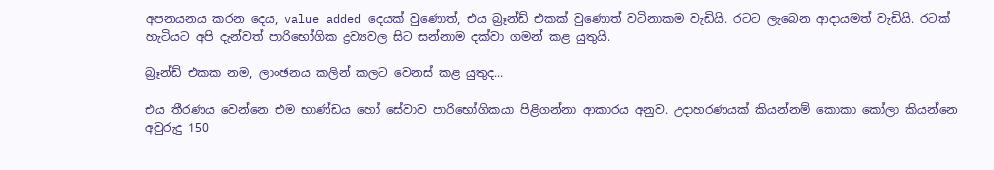අපනයනය කරන දෙය, value added දෙයක් වුණොත්, එය බ්‍රෑන්ඩ් එකක් වුණොත් වටිනාකම වැඩියි. රටට ලැබෙන ආදායමත් වැඩියි. රටක් හැටියට අපි දැන්වත් පාරිභෝගික ද්‍රව්‍යවල සිට සන්නාම දක්වා ගමන් කළ යුතුයි.

බ්‍රෑන්ඩ් එකක නම, ලාංඡනය කලින් කලට වෙනස් කළ යුතුද...

එය තීරණය වෙන්නෙ එම භාණ්ඩය හෝ සේවාව පාරිභෝගිකයා පිළිගන්නා ආකාරය අනුව. උදාහරණයක් කියන්නම් කොකා කෝලා කියන්නෙ අවුරුදු 150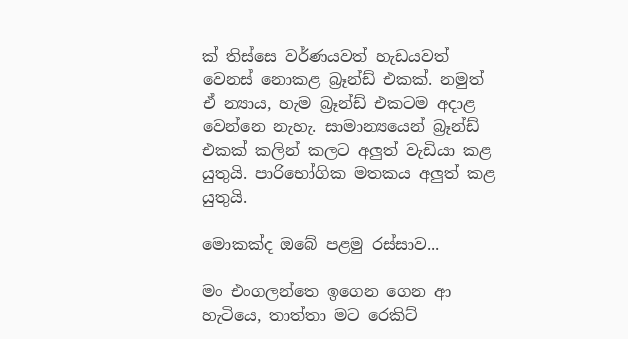ක් තිස්සෙ වර්ණයවත් හැඩයවත් වෙනස් නොකළ බ්‍රෑන්ඩ් එකක්. නමුත් ඒ න්‍යාය, හැම බ්‍රෑන්ඩ් එකටම අදාළ වෙන්නෙ නැහැ. සාමාන්‍යයෙන් බ්‍රෑන්ඩ් එකක් කලින් කලට අලුත් වැඩියා කළ යුතුයි. පාරිභෝගික මතකය අලුත් කළ යුතුයි.

මොකක්ද ඔබේ පළමු රස්සාව...

මං එංගලන්තෙ ඉගෙන ගෙන ආ හැටියෙ, තාත්තා මට රෙකිට්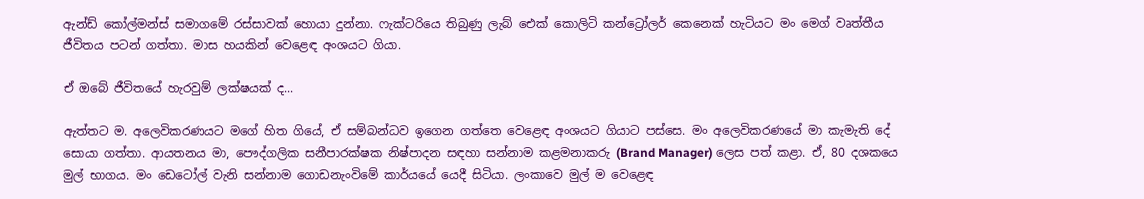ඇන්ඩ් කෝල්මන්ස් සමාගමේ රස්සාවක් හොයා දුන්නා. ෆැක්ටරියෙ තිබුණු ලැබ් එ‍ෙක් කොලිටි කන්ට්‍රෝලර් කෙනෙක් හැටියට මං ම‍ෙග් වෘත්තීය ජීවිතය පටන් ගත්තා. මාස හයකින් වෙළෙඳ අංශයට ගියා.

ඒ ‍ඔබේ ජීවිතයේ හැරවුම් ලක්ෂයක් ද...

ඇත්තට ම. අලෙවිකරණයට මගේ හිත ගියේ, ඒ සම්බන්ධව ඉගෙන ගත්තෙ වෙළෙඳ අංශයට ගියාට පස්සෙ. මං අලෙවිකරණයේ මා කැමැති දේ සොයා ගත්තා. ආයතනය මා, පෞද්ගලික සනීපාරක්ෂක නිෂ්පාදන සඳහා සන්නාම කළමනාකරු (Brand Manager) ලෙස පත් කළා. ඒ, 80 දශකයෙ මුල් භාගය. මං ඩෙටෝල් වැනි සන්නාම ගොඩනැංවිමේ කාර්යයේ යෙදී සිටියා. ලංකාවෙ මුල් ම වෙළෙඳ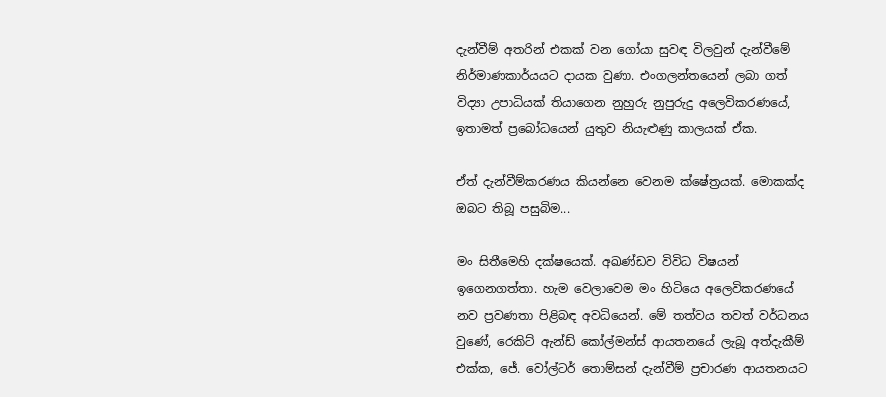දැන්වීම් අතරින් එකක් වන ගෝයා සුවඳ විලවුන් දැන්වීමේ නිර්මාණකාර්යයට දායක වුණා. එංගලන්තයෙන් ලබා ගත් විද්‍යා උපාධියක් තියාගෙන නුහුරු නුපුරුදු අලෙවිකරණයේ, ඉතාමත් ප්‍රබෝධයෙන් යුතුව නියැළුණු කාලයක් ඒක.

ඒත් දැන්වීම්කරණය කියන්නෙ වෙනම ක්ෂේත්‍රයක්. මොකක්ද ඔබට තිබූ පසුබිම...

මං සිතීමෙහි දක්ෂයෙක්. අඛණ්ඩව විවිධ විෂයන් ඉගෙනගත්තා. හැම වෙලාවෙම මං හිටියෙ අලෙවිකරණයේ නව ප්‍රවණතා පිළිබඳ අවධියෙන්. මේ තත්වය තවත් වර්ධනය වුණේ, රෙකිට් ඇන්ඩ් කෝල්මන්ස් ආයතනයේ ලැබූ අත්දැකීම් එක්ක, ජේ. වෝල්ටර් තොම්සන් දැන්වීම් ප්‍රචාරණ ආයතනයට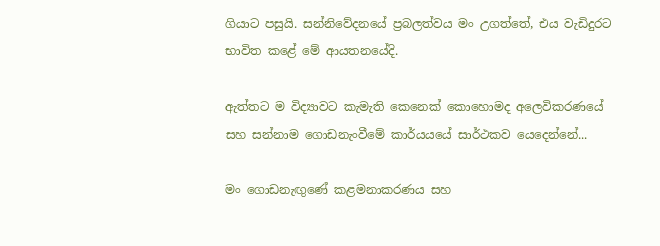ගියාට පසුයි. සන්නිවේදනයේ ප්‍රබලත්වය මං උගත්තේ, එය වැඩිදුරට භාවිත කළේ මේ ආයතනයේදි.

ඇත්තට ම විද්‍යාවට කැමැති කෙනෙක් කොහොමද අලෙවිකරණයේ සහ සන්නාම ගොඩනැංවීමේ කාර්යයයේ සාර්ථකව යෙදෙන්නේ...

මං ගොඩනැඟුණේ කළමනාකරණය සහ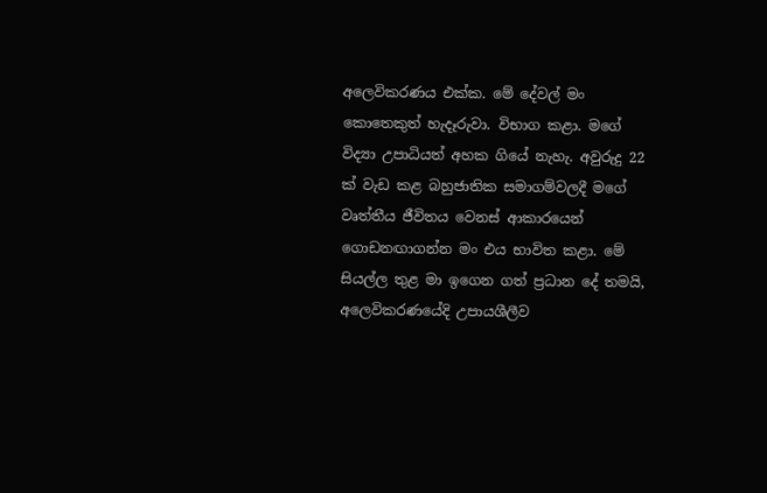අලෙවිකරණය එක්ක. මේ දේවල් මං කොතෙකුත් හැදෑරුවා. විභාග කළා. මගේ විද්‍යා උපාධියත් අහක ගියේ නැහැ. අවුරුදු 22 ක් වැඩ කළ බහුජාතික සමාගම්වලදී මගේ වෘත්තීය ජීවිතය වෙනස් ආකාරයෙන් ගොඩනඟාගන්න මං එය භාවිත කළා. මේ සියල්ල තුළ මා ඉගෙන ගත් ප්‍රධාන දේ තමයි, අලෙවිකරණයේදි උපායශීලීව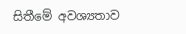සිතීමේ අවශ්‍යතාව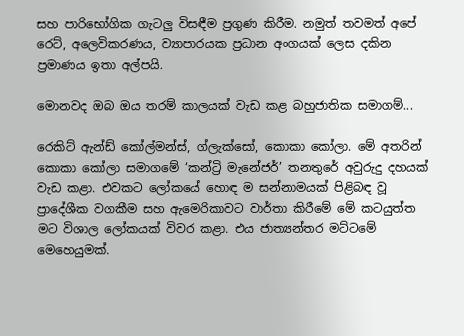සහ පාරිභෝගික ගැටලු විසඳීම ප්‍රගුණ කිරීම. නමුත් තවමත් අපේ ර‍ෙට්, අලෙවිකරණය, ව්‍යාපාරයක ප්‍රධාන අංගයක් ලෙස දකින ප්‍රමාණය ඉතා අල්පයි.

මොනවද ඔබ ඔය තරම් කාලයක් වැඩ කළ බහුජාතික සමාගම්...

රෙකිට් ඇන්ඩ් කෝල්මන්ස්, ග්ලැක්සෝ, කොකා කෝලා. මේ අතරින් කොකා කෝලා සමාගමේ ‘කන්ට්‍රි මැනේජර්’ තනතුරේ අවුරුදු දහයක් වැඩ කළා. එවකට ලෝකයේ හොඳ ම සන්නාමයක් පිළිබඳ වූ ප්‍රාදේශීක වගකීම සහ ඇමෙරිකාවට වාර්තා කිරීමේ මේ කටයුත්ත මට විශාල ලෝකයක් විවර කළා. එය ජාත්‍යන්තර මට්ටමේ මෙහෙයුමක්.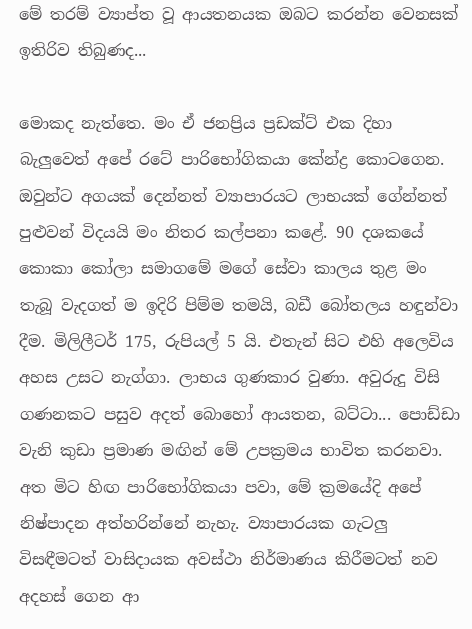මේ තරම් ව්‍යාප්ත වූ ආයතනයක ඔබට කරන්න වෙනසක් ඉතිරිව තිබුණද...

මොකද නැත්තෙ. මං ඒ ජනප්‍රිය ප්‍රඩක්ට් එක දිහා බැලුවෙත් අපේ රටේ පාරිභෝගිකයා කේන්ද්‍ර කොටගෙන. ඔවුන්ට අගයක් දෙන්නත් ව්‍යාපාරයට ලාභයක් ගේන්නත් පුළුවන් විදයයි මං නිතර කල්පනා කළේ. 90 දශකයේ කොකා කෝලා සමාගමේ මගේ සේවා කාලය තුළ මං තැබූ වැදගත් ම ඉදිරි පිම්ම තමයි, බඩී බෝතලය හඳුන්වා දීම. මිලිලීටර් 175, රුපියල් 5 යි. එතැන් සිට එහි අලෙවිය අහස උසට නැග්ගා. ලාභය ගුණකාර වුණා. අවුරුදු විසි ගණනකට පසුව අදත් බොහෝ ආයතන, බට්ටා... පොඩ්ඩා වැනි කුඩා ප්‍රමාණ මඟින් මේ උපක්‍රමය භාවිත කරනවා. අත මිට හිඟ පාරිභෝගිකයා පවා, මේ ක්‍රමයේදි අපේ නිෂ්පාදන අත්හරින්නේ නැහැ. ව්‍යාපාරයක ගැටලු විසඳීමටත් වාසිදායක අවස්ථා නිර්මාණය කිරීමටත් නව අදහස් ගෙන ආ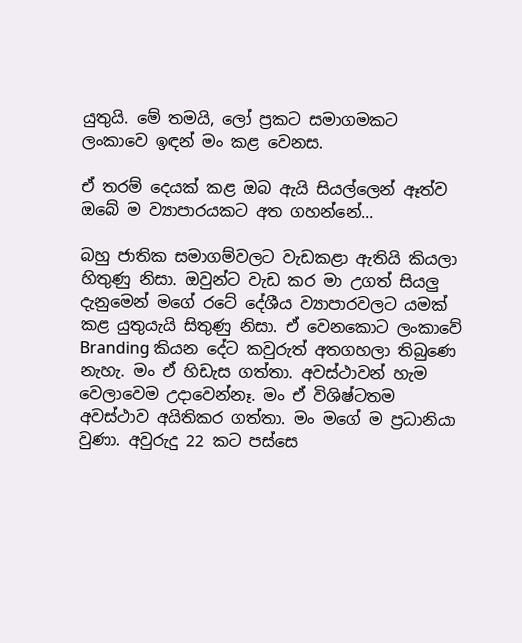යුතුයි. මේ තමයි, ලෝ ප්‍රකට සමාගමකට ලංකාවෙ ඉඳන් මං කළ වෙනස.

ඒ තරම් දෙයක් කළ ඔබ ඇයි සියල්ලෙන් ඈත්ව ඔබේ ම ව්‍යාපාරයකට අත ගහන්නේ...

බහු ජාතික සමාගම්වලට වැඩකළා ඇතියි කියලා හිතුණු නිසා. ඔවුන්ට වැඩ කර මා උගත් සියලු දැනුමෙන් මගේ රටේ දේශීය ව්‍යාපාරවලට යමක් කළ යුතුයැයි සිතුණු නිසා. ඒ වෙනකොට ලංකාවේ Branding කියන දේට කවුරුත් අතගහලා තිබුණෙ නැහැ. මං ඒ හිඩැස ගත්තා. අවස්ථාවන් හැම වෙලාවෙම උදාවෙන්නෑ. මං ඒ විශිෂ්ටතම අවස්ථාව අයිතිකර ගත්තා. මං මගේ ම ප්‍රධානියා වුණා. අවුරුදු 22 කට පස්සෙ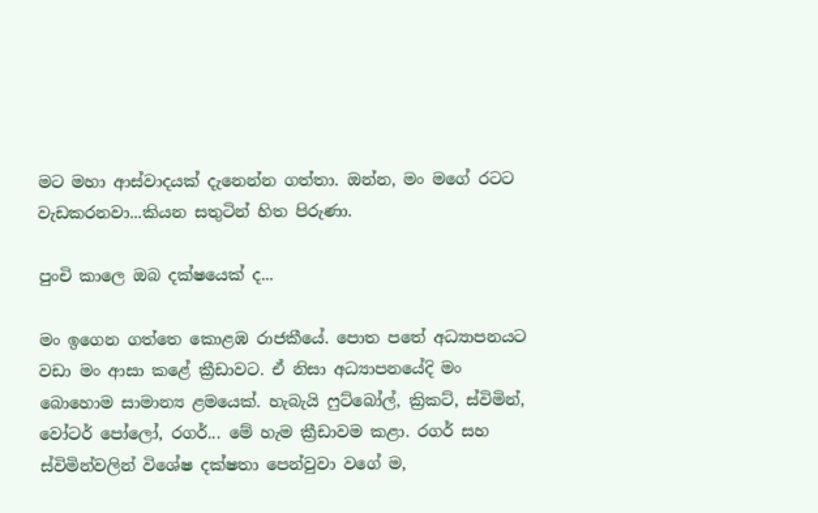මට මහා ආස්වාදයක් දැනෙන්න ගත්තා. ඔන්න, මං මගේ රටට වැඩකරනවා...කියන සතුටින් හිත පිරුණා.

පුංචි කාලෙ ඔබ දක්ෂයෙක් ද...

මං ඉගෙන ගත්තෙ කොළඹ රාජකීයේ. පොත පතේ අධ්‍යාපනයට වඩා මං ආසා කළේ ක්‍රීඩාවට. ඒ නිසා අධ්‍යාපනයේදි මං බොහොම සාමාන්‍ය ළමයෙක්. හැබැයි ෆුට්බෝල්, ක්‍රිකට්, ස්විමින්, වෝටර් පෝලෝ, රගර්... මේ හැම ක්‍රීඩාවම කළා. රගර් සහ ස්විමින්වලින් විශේෂ දක්ෂතා පෙන්වුවා වගේ ම,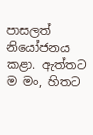පාසලත් නියෝජනය කළා. ඇත්තට ම මං, හිතට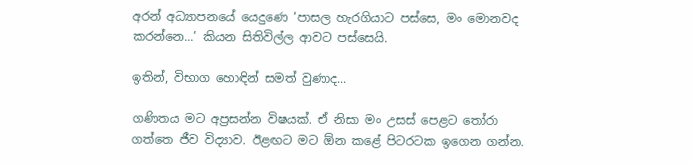අරන් අධ්‍යාපනයේ යෙදුණෙ ‘පාසල හැරගියාට පස්සෙ, මං මොනවද කරන්නෙ...’ කියන සිතිවිල්ල ආවට පස්සෙයි.

ඉතින්, විභාග හොඳින් සමත් වුණාද...

ගණිතය මට අප්‍රසන්න විෂයක්. ඒ නිසා මං උසස් පෙළට තෝරා ගත්තෙ ජීව විද්‍යාව. ඊළඟට මට ඕන කළේ පිටරටක ඉගෙන ගන්න.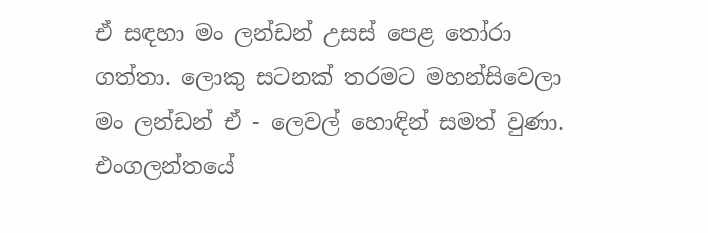ඒ සඳහා මං ලන්ඩන් උසස් පෙළ තෝරා ගත්තා. ලොකු සටනක් තරමට මහන්සිවෙලා මං ලන්ඩන් ඒ - ලෙවල් හොඳින් සමත් වුණා. එංගලන්තයේ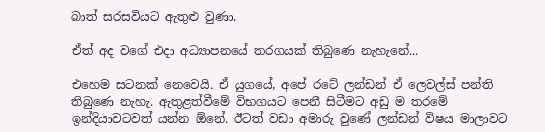බාත් සරසවියට ඇතුළු වුණා.

ඒත් අද වගේ එදා අධ්‍යාපනයේ තරගයක් තිබුණෙ නැහැනේ...

එහෙම සටනක් නෙවෙයි. ඒ යුගයේ, අපේ රටේ ලන්ඩන් ඒ ලෙවල්ස් පන්ති තිබුණෙ නැහැ. ඇතුළත්වීමේ විභගයට පෙනී සිටීමට අඩු ම තරමේ ඉන්දියාවටවත් යන්න ඕනේ. ඊටත් වඩා අමාරු වුණේ ලන්ඩන් විෂය මාලාවට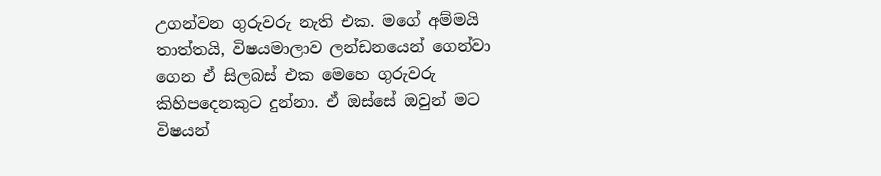උගන්වන ගුරුවරු නැති එක. මගේ අම්මයි තාත්තයි, විෂයමාලාව ලන්ඩනයෙන් ගෙන්වා ගෙන ඒ සිලබස් එක ‍මෙහෙ ගුරුවරු කිහිපදෙනකුට දුන්නා. ඒ ඔස්සේ ඔවුන් මට විෂයන්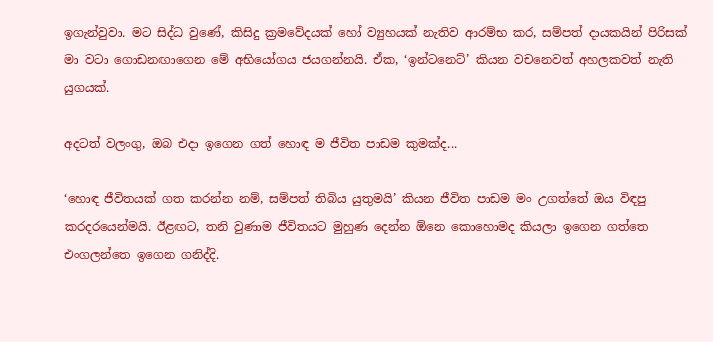ඉගැන්වුවා. මට සිද්ධ වුණේ, කිසිදු ක්‍රමවේදයක් හෝ ව්‍යුහයක් නැතිව ආරම්භ කර, සම්පත් දායකයින් පිරිසක් මා වටා ගොඩනඟාගෙන මේ අභියෝගය ජයගන්නයි. ඒක, ‘ඉන්ටනෙට්’ කියන වචනෙවත් අහලකවත් නැති යුගයක්.

අදටත් වලංගු, ඔබ එදා ඉගෙන ගත් හොඳ ම ජීවිත පාඩම කුමක්ද...

‘හොඳ ජීවිතයක් ගත කරන්න නම්, සම්පත් තිබිය යුතුමයි’ කියන ජීවිත පාඩම මං උගත්තේ ඔය විඳපු කරදරයෙන්මයි. ඊළඟට, තනි වුණාම ජීවිතයට මුහුණ දෙන්න ඕනෙ කොහොමද කියලා ඉගෙන ගත්තෙ එංගලන්තෙ ඉගෙන ගනිද්දි.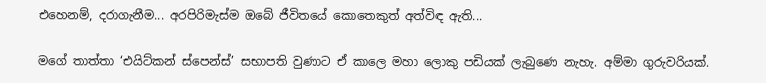එහෙනම්, දරාගැනීම... අරපිරිමැස්ම ඔබේ ජීවිතයේ කොතෙකුත් අත්විඳ ඇති...

මගේ තාත්තා ‘එයිට්කන් ස්පෙන්ස්’ සභාපති වුණාට ඒ කාලෙ මහා ලොකු පඩියක් ලැබුණෙ නැහැ. අම්මා ගුරුවරියක්.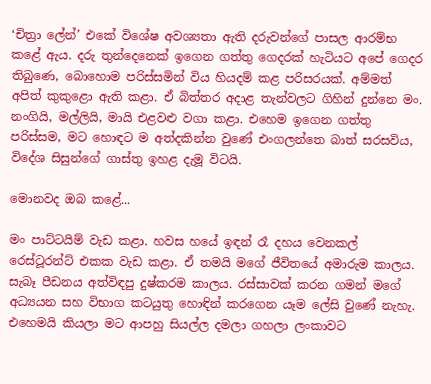‘චිත්‍රා ලේන්’ එකේ විශේෂ අවශ්‍යතා ඇති දරුවන්ගේ පාසල ආරම්භ කළේ ඇය. දරු තුන්දෙනෙක් ඉගෙන ගත්තු ගෙදරක් හැටියට අපේ ගෙදර තිබුණෙ, බොහොම පරිස්සමින් විය හියදම් කළ පරිසරයක්. අම්මත් අපිත් කුකුළො ඇති කළා. ඒ බිත්තර අදාළ තැන්වලට ගිහින් දුන්නෙ මං. නංගියි, මල්ලියි, මායි එළවළු වගා කළා. එහෙම ඉගෙන ගත්තු පරිස්සම, මට හොඳට ම අත්දකින්න වුණේ එංගලන්තෙ බාත් සරසවිය, විදේශ සිසුන්ගේ ගාස්තු ඉහළ දැමූ විටයි.

මොනවද ඔබ කළේ...

මං පාට්ටයිම් වැඩ කළා. හවස හයේ ඉඳන් රෑ දහය වෙනකල් රෙස්ටූරන්ට් එකක වැඩ කළා. ඒ තමයි මගේ ජීවිතයේ අමාරුම කාලය. සැබෑ පීඩනය අත්විඳපු දුෂ්කරම කාලය. රස්සාවක් කරන ගමන් මගේ අධ්‍යයන සහ විභාග කටයුතු හොඳින් කරගෙන යෑම ලේසි වුණේ නැහැ. එහෙමයි කියලා මට ආපහු සියල්ල දමලා ගහලා ලංකාවට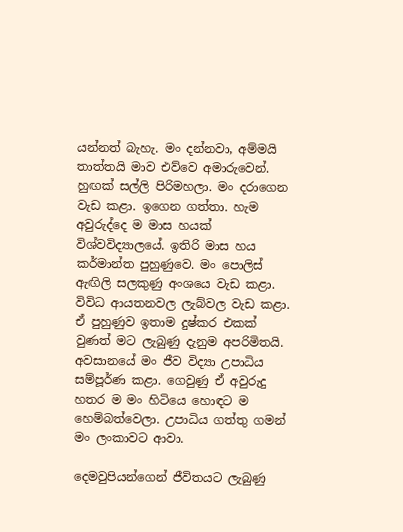යන්නත් බැහැ. මං දන්නවා, අම්මයි තාත්තයි මාව එව්වෙ අමාරුවෙන්. හුඟක් සල්ලි පිරිමහලා. මං දරාගෙන වැඩ කළා. ඉගෙන ගත්තා. හැම අවුරුද්දෙ ම මාස හයක් විශ්වවිද්‍යාලයේ. ඉතිරි මාස හය කර්මාන්ත පුහුණුවෙ. මං පොලිස් ඇඟිලි සලකුණු අංශයෙ වැඩ කළා. විවිධ ආයතනවල ලැබ්වල වැඩ කළා. ඒ පුහුණුව ඉතාම දුෂ්කර එකක් වුණත් මට ලැබුණු දැනුම අපරිමිතයි. අවසානයේ මං ජීව විද්‍යා උපාධිය සම්පූර්ණ කළා. ගෙවුණු ඒ අවුරුදු හතර ම මං හිටියෙ හොඳට ම හෙම්බත්වෙලා. උපාධිය ගත්තු ගමන් මං ලංකාවට ආවා.

දෙමවුපියන්ගෙන් ජීවිතයට ලැබුණු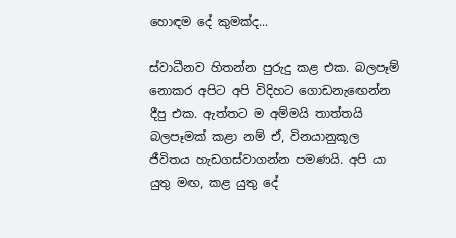හොඳම දේ කුමක්ද...

ස්වාධීනව හිතන්න පුරුදු කළ එක. බලපෑම් නොකර අපිට අපි විදිහට ගොඩනැ‍ඟෙන්න දීපු එක. ඇත්තට ම අම්මයි තාත්තයි බලපෑමක් කළා නම් ඒ, විනයානුකූල ජීවිතය හැඩගස්වාගන්න පමණයි. අපි යා යුතු මඟ, කළ යුතු දේ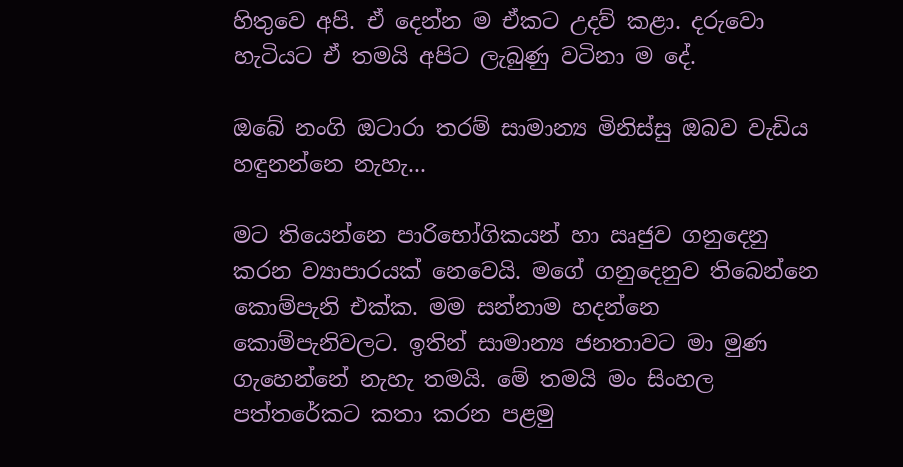හිතුවෙ අපි. ඒ දෙන්න ම ඒකට උදව් කළා. දරුවො හැටියට ඒ තමයි අපිට ලැබුණු වටිනා ම දේ.

ඔබේ නංගි ඔටාරා තරම් සාමාන්‍ය මිනිස්සු ඔබව වැඩිය හඳුනන්නෙ නැහැ...

මට තියෙන්නෙ පාරිභෝගිකයන් හා ඍජුව ගනුදෙනු කරන ව්‍යාපාරයක් නෙවෙයි. මගේ ගනුදෙනුව තිබෙන්නෙ කොම්පැනි එක්ක. මම සන්නාම හදන්නෙ කොම්පැනිවලට. ඉතින් සාමාන්‍ය ජනතාවට මා මුණ ගැහෙන්නේ නැහැ තමයි. මේ තමයි මං සිංහල පත්තරේකට කතා කරන පළමු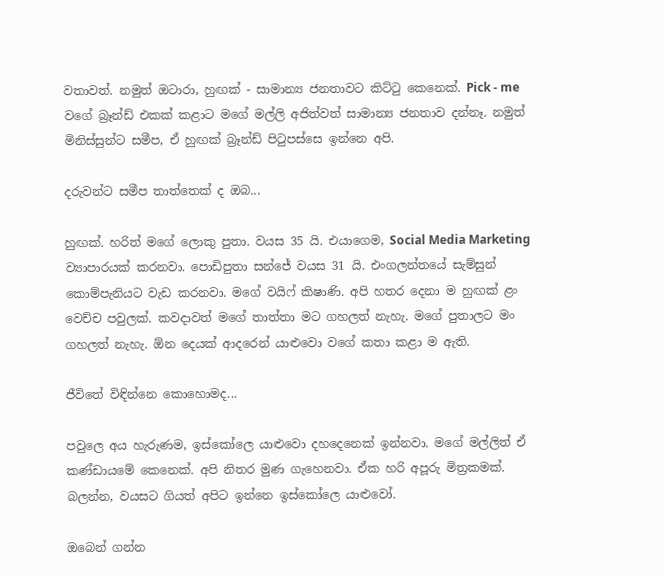වතාවත්. නමුත් ඔටාරා, හුඟක් - සාමාන්‍ය ජනතාවට කිට්ටු කෙනෙක්. Pick - me වගේ බ්‍රෑන්ඩ් එකක් කළාට මගේ මල්ලි අජිත්වත් සාමාන්‍ය ජනතාව දන්නෑ. නමුත් මිනිස්සුන්ට සමීප, ඒ හුඟක් බ්‍රෑන්ඩ් පිටුපස්සෙ ඉන්නෙ අපි.

දරුවන්ට සමීප තාත්තෙක් ද ඔබ...

හුඟක්. හරිත් මගේ ලොකු පුතා. වයස 35 යි. එයාගෙම, Social Media Marketing ව්‍යාපාරයක් කරනවා. පොඩිපුතා සන්ජේ වයස 31 යි. එංගලන්තයේ සැම්සුන් කොම්පැනියට වැඩ කරනවා. මගේ වයිෆ් කිෂාණි. අපි හතර දෙනා ම හුඟක් ළං වෙච්ච පවුලක්. කවදාවත් මගේ තාත්තා මට ගහලත් නැහැ. මගේ පුතාලට මං ගහලත් නැහැ. ඕන දෙයක් ආදරෙන් යාළුවො වගේ කතා කළා ම ඇති.

ජීවිතේ විඳින්නෙ කොහොමද...

පවුලෙ අය හැරුණම, ඉස්කෝලෙ යාළුවො දහදෙනෙක් ඉන්නවා. මගේ මල්ලිත් ඒ කණ්ඩායමේ කෙනෙක්. අපි නිතර මුණ ගැහෙනවා. ඒක හරි අපූරු මිත්‍රකමක්. බලන්න, වයසට ගියත් අපිට ඉන්නෙ ඉස්කෝලෙ යාළුවෝ.

ඔබෙන් ගන්න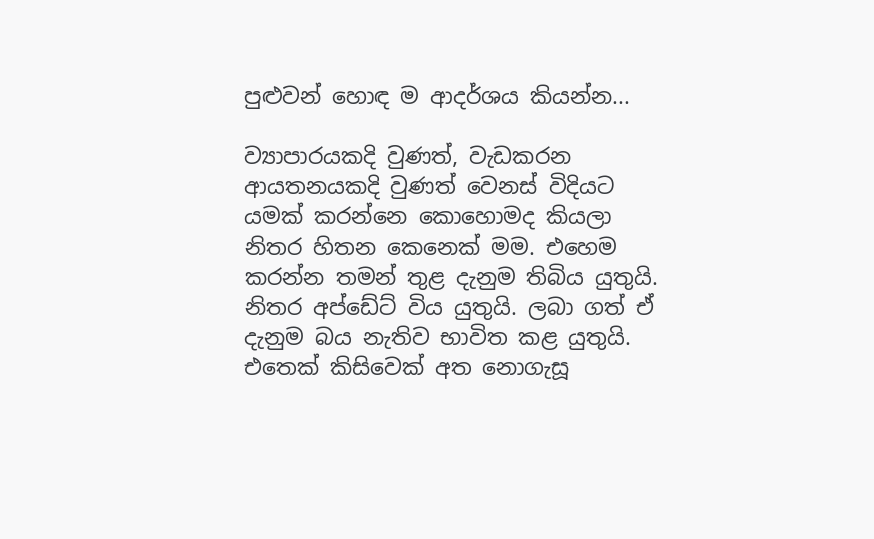පුළුවන් හොඳ ම ආදර්ශය කියන්න...

ව්‍යාපාරයකදි වුණත්, වැඩකරන ආයතනයකදි වුණත් වෙනස් විදියට යමක් කරන්නෙ කොහොමද කියලා නිතර හිතන කෙනෙක් මම. එහෙම කරන්න තමන් තුළ දැනුම තිබිය යුතුයි. නිතර අප්ඩේට් විය යුතුයි. ලබා ගත් ඒ දැනුම බය නැතිව භාවිත කළ යුතුයි. එතෙක් කිසිවෙක් අත නොගැසූ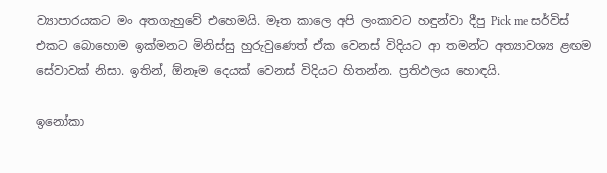ව්‍යාපාරයකට මං අතගැහුවේ එහෙමයි. මෑත කාලෙ අපි ලංකාවට හඳුන්වා දීපු Pick me සර්විස් එකට බොහොම ඉක්මනට මිනිස්සු හුරුවුණෙත් ඒක වෙනස් විදියට ආ තමන්ට අත්‍යාවශ්‍ය ළඟම සේවාවක් නිසා. ඉතින්, ඕනෑම දෙයක් වෙනස් විදියට හිතන්න. ප්‍රතිඵලය හොඳයි.

ඉනෝකා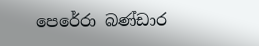පෙරේරා බණ්ඩාර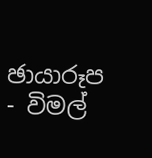ඡායාරූප - විමල්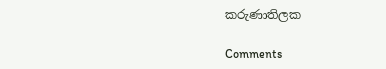කරුණාතිලක

Comments